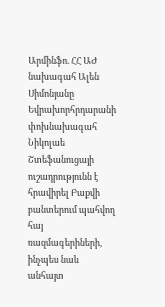Արմինֆո. ՀՀ ԱԺ նախագահ Ալեն Սիմոնյանը Եվրախորհրդարանի փոխնախագահ Նիկոլաե Շտեֆանուցայի ուշադրությունն է հրավիրել Բաքվի բանտերում պահվող հայ ռազմագերիների, ինչպես նաև անհայտ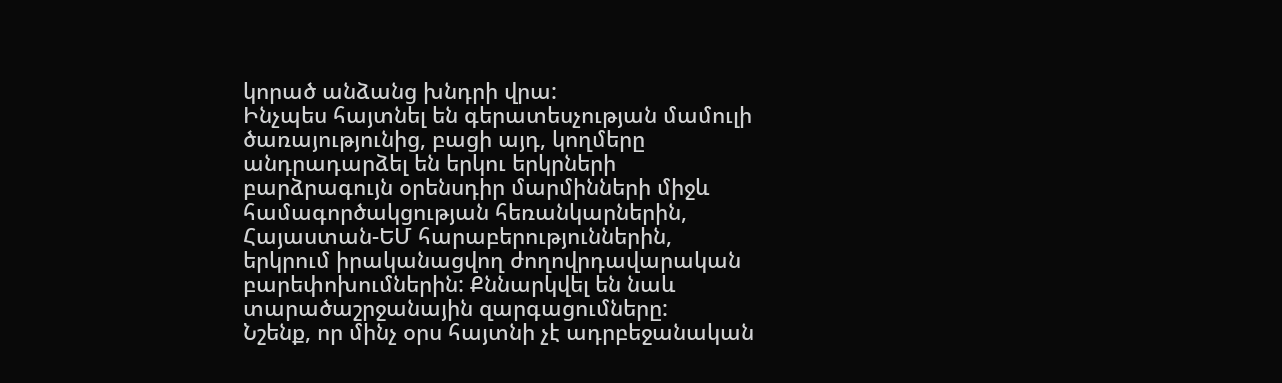կորած անձանց խնդրի վրա:
Ինչպես հայտնել են գերատեսչության մամուլի ծառայությունից, բացի այդ, կողմերը անդրադարձել են երկու երկրների բարձրագույն օրենսդիր մարմինների միջև համագործակցության հեռանկարներին, Հայաստան-ԵՄ հարաբերություններին, երկրում իրականացվող ժողովրդավարական բարեփոխումներին: Քննարկվել են նաև տարածաշրջանային զարգացումները:
Նշենք, որ մինչ օրս հայտնի չէ ադրբեջանական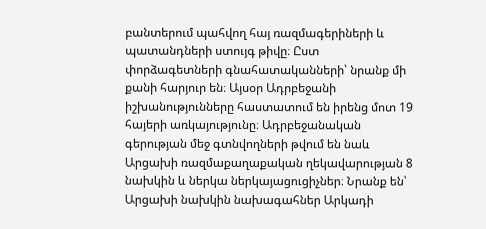բանտերում պահվող հայ ռազմագերիների և պատանդների ստույգ թիվը։ Ըստ փորձագետների գնահատականների՝ նրանք մի քանի հարյուր են։ Այսօր Ադրբեջանի իշխանությունները հաստատում են իրենց մոտ 19 հայերի առկայությունը։ Ադրբեջանական գերության մեջ գտնվողների թվում են նաև Արցախի ռազմաքաղաքական ղեկավարության 8 նախկին և ներկա ներկայացուցիչներ։ Նրանք են՝ Արցախի նախկին նախագահներ Արկադի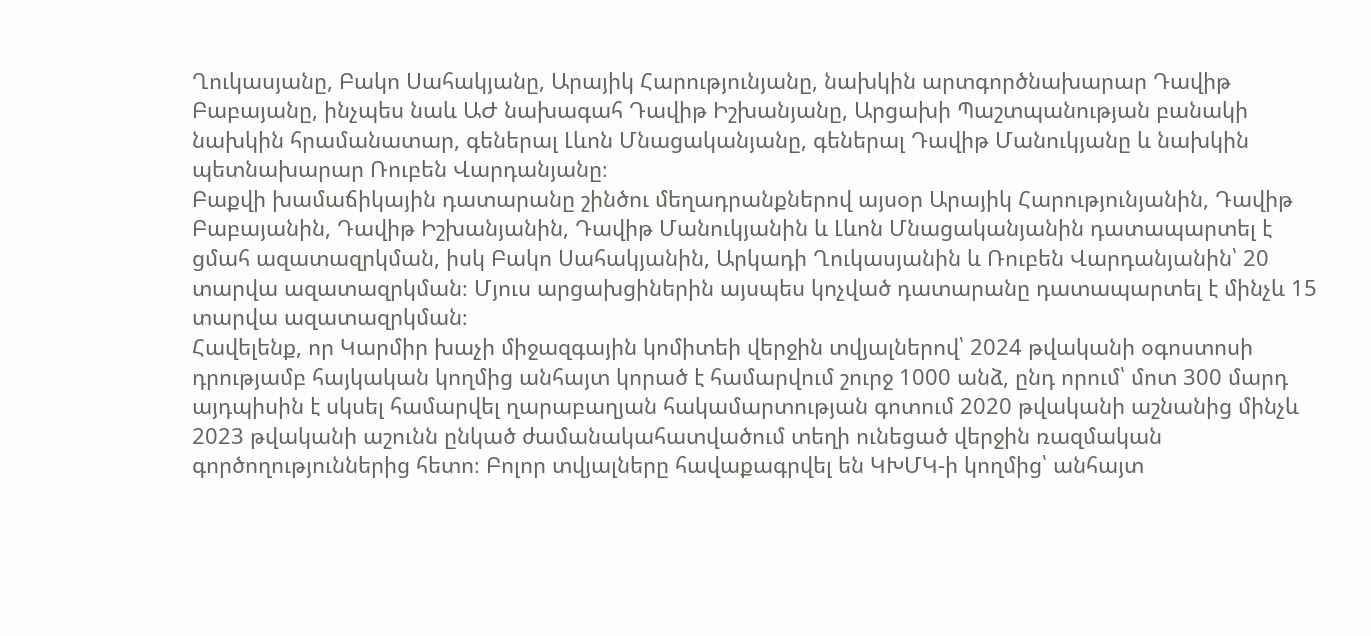Ղուկասյանը, Բակո Սահակյանը, Արայիկ Հարությունյանը, նախկին արտգործնախարար Դավիթ Բաբայանը, ինչպես նաև ԱԺ նախագահ Դավիթ Իշխանյանը, Արցախի Պաշտպանության բանակի նախկին հրամանատար, գեներալ Լևոն Մնացականյանը, գեներալ Դավիթ Մանուկյանը և նախկին պետնախարար Ռուբեն Վարդանյանը։
Բաքվի խամաճիկային դատարանը շինծու մեղադրանքներով այսօր Արայիկ Հարությունյանին, Դավիթ Բաբայանին, Դավիթ Իշխանյանին, Դավիթ Մանուկյանին և Լևոն Մնացականյանին դատապարտել է ցմահ ազատազրկման, իսկ Բակո Սահակյանին, Արկադի Ղուկասյանին և Ռուբեն Վարդանյանին՝ 20 տարվա ազատազրկման։ Մյուս արցախցիներին այսպես կոչված դատարանը դատապարտել է մինչև 15 տարվա ազատազրկման։
Հավելենք, որ Կարմիր խաչի միջազգային կոմիտեի վերջին տվյալներով՝ 2024 թվականի օգոստոսի դրությամբ հայկական կողմից անհայտ կորած է համարվում շուրջ 1000 անձ, ընդ որում՝ մոտ 300 մարդ այդպիսին է սկսել համարվել ղարաբաղյան հակամարտության գոտում 2020 թվականի աշնանից մինչև 2023 թվականի աշունն ընկած ժամանակահատվածում տեղի ունեցած վերջին ռազմական գործողություններից հետո։ Բոլոր տվյալները հավաքագրվել են ԿԽՄԿ-ի կողմից՝ անհայտ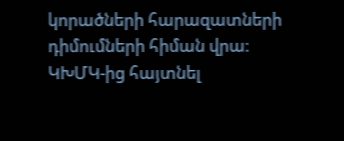կորածների հարազատների դիմումների հիման վրա։ ԿԽՄԿ-ից հայտնել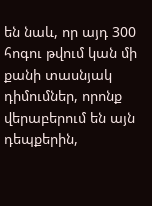են նաև, որ այդ 300 հոգու թվում կան մի քանի տասնյակ դիմումներ, որոնք վերաբերում են այն դեպքերին,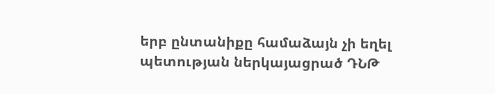երբ ընտանիքը համաձայն չի եղել պետության ներկայացրած ԴՆԹ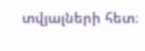տվյալների հետ։